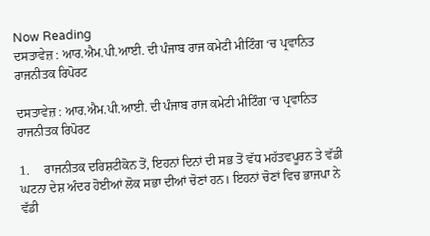Now Reading
ਦਸਤਾਵੇਜ਼ : ਆਰ.ਐਮ.ਪੀ.ਆਈ. ਦੀ ਪੰਜਾਬ ਰਾਜ ਕਮੇਟੀ ਮੀਟਿੰਗ ‘ਚ ਪ੍ਰਵਾਨਿਤ ਰਾਜਨੀਤਕ ਰਿਪੋਰਟ

ਦਸਤਾਵੇਜ਼ : ਆਰ.ਐਮ.ਪੀ.ਆਈ. ਦੀ ਪੰਜਾਬ ਰਾਜ ਕਮੇਟੀ ਮੀਟਿੰਗ ‘ਚ ਪ੍ਰਵਾਨਿਤ ਰਾਜਨੀਤਕ ਰਿਪੋਰਟ

1.     ਰਾਜਨੀਤਕ ਦਰਿਸ਼ਟੀਕੋਨ ਤੋਂ, ਇਹਨਾਂ ਦਿਨਾਂ ਦੀ ਸਭ ਤੋਂ ਵੱਧ ਮਹੱਤਵਪੂਰਨ ਤੇ ਵੱਡੀ ਘਟਨਾ ਦੇਸ਼ ਅੰਦਰ ਹੋਈਆਂ ਲੋਕ ਸਭਾ ਦੀਆਂ ਚੋਣਾਂ ਹਨ। ਇਹਨਾਂ ਚੋਣਾਂ ਵਿਚ ਭਾਜਪਾ ਨੇ ਵੱਡੀ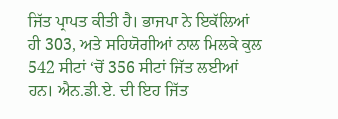ਜਿੱਤ ਪ੍ਰਾਪਤ ਕੀਤੀ ਹੈ। ਭਾਜਪਾ ਨੇ ਇਕੱਲਿਆਂ ਹੀ 303, ਅਤੇ ਸਹਿਯੋਗੀਆਂ ਨਾਲ ਮਿਲਕੇ ਕੁਲ 542 ਸੀਟਾਂ ‘ਚੋਂ 356 ਸੀਟਾਂ ਜਿੱਤ ਲਈਆਂ ਹਨ। ਐਨ.ਡੀ.ਏ. ਦੀ ਇਹ ਜਿੱਤ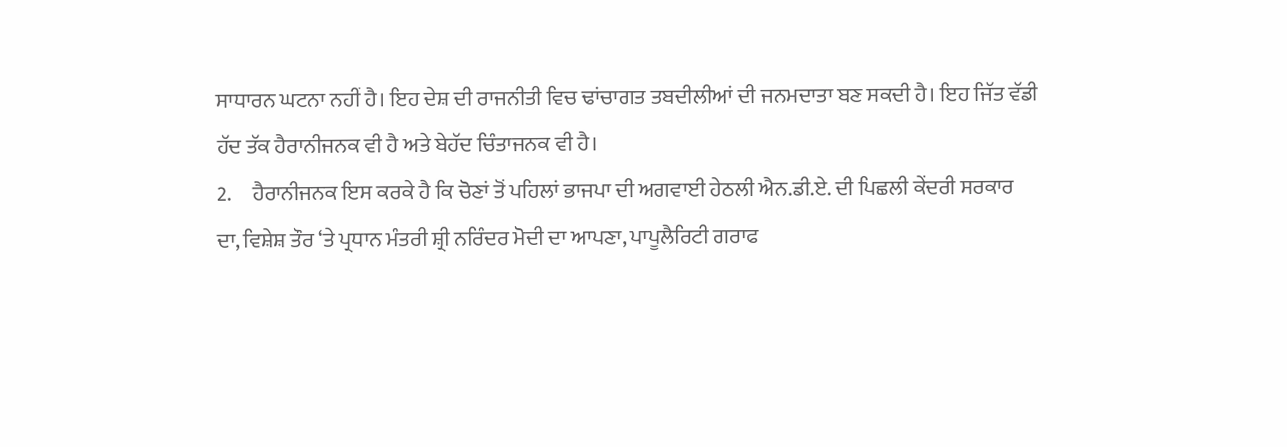ਸਾਧਾਰਨ ਘਟਨਾ ਨਹੀਂ ਹੈ। ਇਹ ਦੇਸ਼ ਦੀ ਰਾਜਨੀਤੀ ਵਿਚ ਢਾਂਚਾਗਤ ਤਬਦੀਲੀਆਂ ਦੀ ਜਨਮਦਾਤਾ ਬਣ ਸਕਦੀ ਹੈ। ਇਹ ਜਿੱਤ ਵੱਡੀ ਹੱਦ ਤੱਕ ਹੈਰਾਨੀਜਨਕ ਵੀ ਹੈ ਅਤੇ ਬੇਹੱਦ ਚਿੰਤਾਜਨਕ ਵੀ ਹੈ।
2.     ਹੈਰਾਨੀਜਨਕ ਇਸ ਕਰਕੇ ਹੈ ਕਿ ਚੋਣਾਂ ਤੋਂ ਪਹਿਲਾਂ ਭਾਜਪਾ ਦੀ ਅਗਵਾਈ ਹੇਠਲੀ ਐਨ.ਡੀ.ਏ. ਦੀ ਪਿਛਲੀ ਕੇਂਦਰੀ ਸਰਕਾਰ ਦਾ, ਵਿਸ਼ੇਸ਼ ਤੌਰ ‘ਤੇ ਪ੍ਰਧਾਨ ਮੰਤਰੀ ਸ਼੍ਰੀ ਨਰਿੰਦਰ ਮੋਦੀ ਦਾ ਆਪਣਾ, ਪਾਪੂਲੈਰਿਟੀ ਗਰਾਫ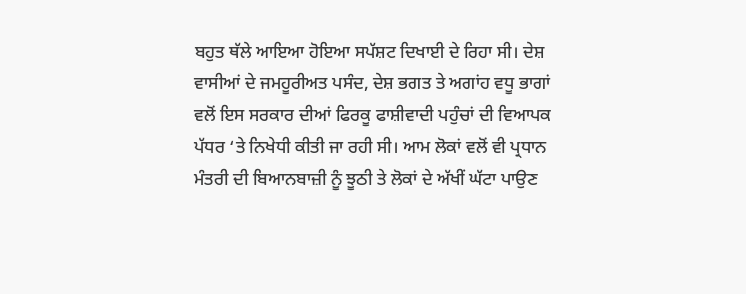ਬਹੁਤ ਥੱਲੇ ਆਇਆ ਹੋਇਆ ਸਪੱਸ਼ਟ ਦਿਖਾਈ ਦੇ ਰਿਹਾ ਸੀ। ਦੇਸ਼ ਵਾਸੀਆਂ ਦੇ ਜਮਹੂਰੀਅਤ ਪਸੰਦ, ਦੇਸ਼ ਭਗਤ ਤੇ ਅਗਾਂਹ ਵਧੂ ਭਾਗਾਂ ਵਲੋਂ ਇਸ ਸਰਕਾਰ ਦੀਆਂ ਫਿਰਕੂ ਫਾਸ਼ੀਵਾਦੀ ਪਹੁੰਚਾਂ ਦੀ ਵਿਆਪਕ ਪੱਧਰ ‘ਤੇ ਨਿਖੇਧੀ ਕੀਤੀ ਜਾ ਰਹੀ ਸੀ। ਆਮ ਲੋਕਾਂ ਵਲੋਂ ਵੀ ਪ੍ਰਧਾਨ ਮੰਤਰੀ ਦੀ ਬਿਆਨਬਾਜ਼ੀ ਨੂੰ ਝੂਠੀ ਤੇ ਲੋਕਾਂ ਦੇ ਅੱਖੀਂ ਘੱਟਾ ਪਾਉਣ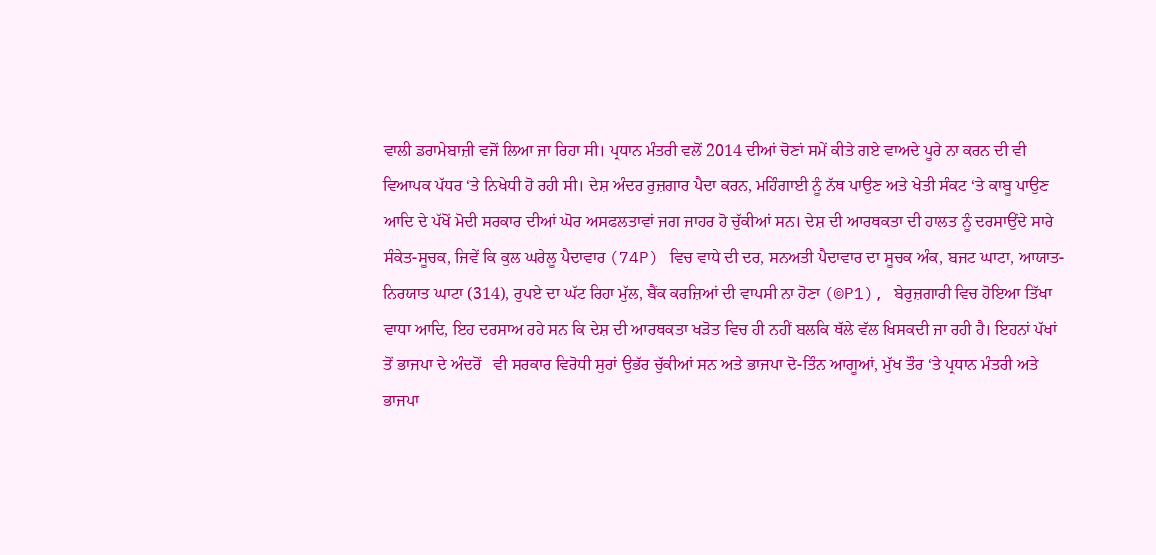ਵਾਲੀ ਡਰਾਮੇਬਾਜ਼ੀ ਵਜੋਂ ਲਿਆ ਜਾ ਰਿਹਾ ਸੀ। ਪ੍ਰਧਾਨ ਮੰਤਰੀ ਵਲੋਂ 2014 ਦੀਆਂ ਚੋਣਾਂ ਸਮੇਂ ਕੀਤੇ ਗਏ ਵਾਅਦੇ ਪੂਰੇ ਨਾ ਕਰਨ ਦੀ ਵੀ ਵਿਆਪਕ ਪੱਧਰ ‘ਤੇ ਨਿਖੇਧੀ ਹੋ ਰਹੀ ਸੀ। ਦੇਸ਼ ਅੰਦਰ ਰੁਜ਼ਗਾਰ ਪੈਦਾ ਕਰਨ, ਮਹਿੰਗਾਈ ਨੂੰ ਨੱਥ ਪਾਉਣ ਅਤੇ ਖੇਤੀ ਸੰਕਟ ‘ਤੇ ਕਾਬੂ ਪਾਉਣ ਆਦਿ ਦੇ ਪੱਖੋਂ ਮੋਦੀ ਸਰਕਾਰ ਦੀਆਂ ਘੋਰ ਅਸਫਲਤਾਵਾਂ ਜਗ ਜਾਹਰ ਹੋ ਚੁੱਕੀਆਂ ਸਨ। ਦੇਸ਼ ਦੀ ਆਰਥਕਤਾ ਦੀ ਹਾਲਤ ਨੂੰ ਦਰਸਾਉਂਦੇ ਸਾਰੇ ਸੰਕੇਤ-ਸੂਚਕ, ਜਿਵੇਂ ਕਿ ਕੁਲ ਘਰੇਲੂ ਪੈਦਾਵਾਰ (74P) ਵਿਚ ਵਾਧੇ ਦੀ ਦਰ, ਸਨਅਤੀ ਪੈਦਾਵਾਰ ਦਾ ਸੂਚਕ ਅੰਕ, ਬਜਟ ਘਾਟਾ, ਆਯਾਤ-ਨਿਰਯਾਤ ਘਾਟਾ (314), ਰੁਪਏ ਦਾ ਘੱਟ ਰਿਹਾ ਮੁੱਲ, ਬੈਂਕ ਕਰਜ਼ਿਆਂ ਦੀ ਵਾਪਸੀ ਨਾ ਹੋਣਾ (©P1), ਬੇਰੁਜ਼ਗਾਰੀ ਵਿਚ ਹੋਇਆ ਤਿੱਖਾ ਵਾਧਾ ਆਦਿ, ਇਹ ਦਰਸਾਅ ਰਹੇ ਸਨ ਕਿ ਦੇਸ਼ ਦੀ ਆਰਥਕਤਾ ਖੜੋਤ ਵਿਚ ਹੀ ਨਹੀਂ ਬਲਕਿ ਥੱਲੇ ਵੱਲ ਖਿਸਕਦੀ ਜਾ ਰਹੀ ਹੈ। ਇਹਨਾਂ ਪੱਖਾਂ ਤੋਂ ਭਾਜਪਾ ਦੇ ਅੰਦਰੋਂ   ਵੀ ਸਰਕਾਰ ਵਿਰੋਧੀ ਸੁਰਾਂ ਉਭੱਰ ਚੁੱਕੀਆਂ ਸਨ ਅਤੇ ਭਾਜਪਾ ਦੋ-ਤਿੰਨ ਆਗੂਆਂ, ਮੁੱਖ ਤੌਰ ‘ਤੇ ਪ੍ਰਧਾਨ ਮੰਤਰੀ ਅਤੇ ਭਾਜਪਾ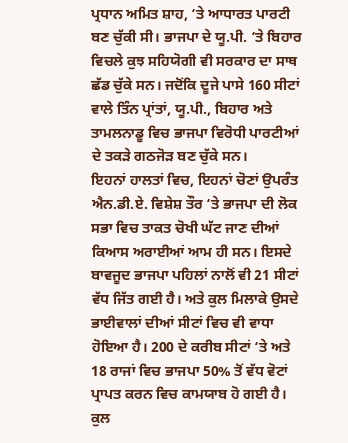ਪ੍ਰਧਾਨ ਅਮਿਤ ਸ਼ਾਹ, ‘ਤੇ ਆਧਾਰਤ ਪਾਰਟੀ ਬਣ ਚੁੱਕੀ ਸੀ। ਭਾਜਪਾ ਦੇ ਯੂ.ਪੀ. ‘ਤੇ ਬਿਹਾਰ ਵਿਚਲੇ ਕੁਝ ਸਹਿਯੋਗੀ ਵੀ ਸਰਕਾਰ ਦਾ ਸਾਥ ਛੱਡ ਚੁੱਕੇ ਸਨ। ਜਦੋਂਕਿ ਦੂਜੇ ਪਾਸੇ 160 ਸੀਟਾਂ ਵਾਲੇ ਤਿੰਨ ਪ੍ਰਾਂਤਾਂ, ਯੂ.ਪੀ., ਬਿਹਾਰ ਅਤੇ ਤਾਮਲਨਾਡੂ ਵਿਚ ਭਾਜਪਾ ਵਿਰੋਧੀ ਪਾਰਟੀਆਂ ਦੇ ਤਕੜੇ ਗਠਜੋੜ ਬਣ ਚੁੱਕੇ ਸਨ।
ਇਹਨਾਂ ਹਾਲਤਾਂ ਵਿਚ, ਇਹਨਾਂ ਚੋਣਾਂ ਉਪਰੰਤ ਐਨ.ਡੀ.ਏ. ਵਿਸ਼ੇਸ਼ ਤੌਰ ‘ਤੇ ਭਾਜਪਾ ਦੀ ਲੋਕ ਸਭਾ ਵਿਚ ਤਾਕਤ ਚੋਖੀ ਘੱਟ ਜਾਣ ਦੀਆਂ ਕਿਆਸ ਅਰਾਈਆਂ ਆਮ ਹੀ ਸਨ। ਇਸਦੇ ਬਾਵਜੂਦ ਭਾਜਪਾ ਪਹਿਲਾਂ ਨਾਲੋਂ ਵੀ 21 ਸੀਟਾਂ ਵੱਧ ਜਿੱਤ ਗਈ ਹੈ। ਅਤੇ ਕੁਲ ਮਿਲਾਕੇ ਉਸਦੇ ਭਾਈਵਾਲਾਂ ਦੀਆਂ ਸੀਟਾਂ ਵਿਚ ਵੀ ਵਾਧਾ ਹੋਇਆ ਹੈ। 200 ਦੇ ਕਰੀਬ ਸੀਟਾਂ ‘ਤੇ ਅਤੇ 18 ਰਾਜਾਂ ਵਿਚ ਭਾਜਪਾ 50% ਤੋਂ ਵੱਧ ਵੋਟਾਂ ਪ੍ਰਾਪਤ ਕਰਨ ਵਿਚ ਕਾਮਯਾਬ ਹੋ ਗਈ ਹੈ। ਕੁਲ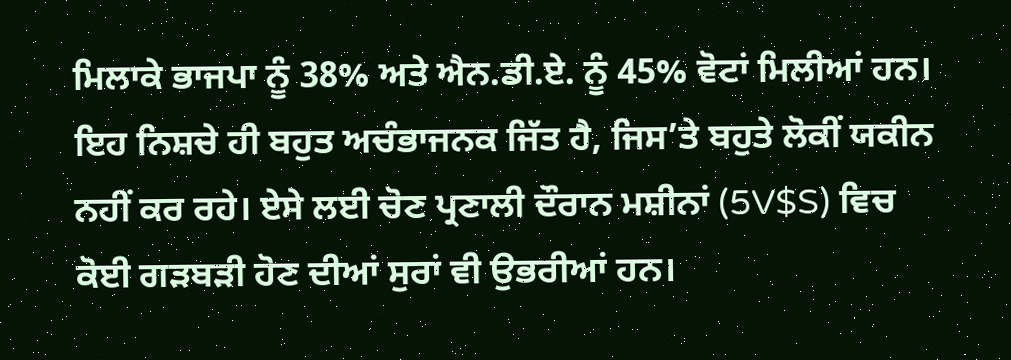ਮਿਲਾਕੇ ਭਾਜਪਾ ਨੂੰ 38% ਅਤੇ ਐਨ.ਡੀ.ਏ. ਨੂੰ 45% ਵੋਟਾਂ ਮਿਲੀਆਂ ਹਨ। ਇਹ ਨਿਸ਼ਚੇ ਹੀ ਬਹੁਤ ਅਚੰਭਾਜਨਕ ਜਿੱਤ ਹੈ, ਜਿਸ’ਤੇ ਬਹੁਤੇ ਲੋਕੀਂ ਯਕੀਨ ਨਹੀਂ ਕਰ ਰਹੇ। ਏਸੇ ਲਈ ਚੋਣ ਪ੍ਰਣਾਲੀ ਦੌਰਾਨ ਮਸ਼ੀਨਾਂ (5V$S) ਵਿਚ ਕੋਈ ਗੜਬੜੀ ਹੋਣ ਦੀਆਂ ਸੁਰਾਂ ਵੀ ਉਭਰੀਆਂ ਹਨ।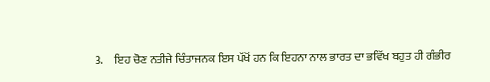3.     ਇਹ ਚੋਣ ਨਤੀਜੇ ਚਿੰਤਾਜਨਕ ਇਸ ਪੱਖੋਂ ਹਨ ਕਿ ਇਹਨਾ ਨਾਲ ਭਾਰਤ ਦਾ ਭਵਿੱਖ ਬਹੁਤ ਹੀ ਗੰਭੀਰ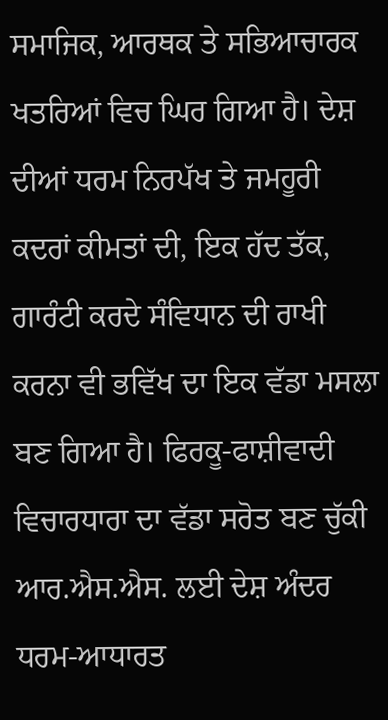ਸਮਾਜਿਕ, ਆਰਥਕ ਤੇ ਸਭਿਆਚਾਰਕ ਖਤਰਿਆਂ ਵਿਚ ਘਿਰ ਗਿਆ ਹੈ। ਦੇਸ਼ ਦੀਆਂ ਧਰਮ ਨਿਰਪੱਖ ਤੇ ਜਮਹੂਰੀ ਕਦਰਾਂ ਕੀਮਤਾਂ ਦੀ, ਇਕ ਹੱਦ ਤੱਕ, ਗਾਰੰਟੀ ਕਰਦੇ ਸੰਵਿਧਾਨ ਦੀ ਰਾਖੀ ਕਰਨਾ ਵੀ ਭਵਿੱਖ ਦਾ ਇਕ ਵੱਡਾ ਮਸਲਾ ਬਣ ਗਿਆ ਹੈ। ਫਿਰਕੂ-ਫਾਸ਼ੀਵਾਦੀ ਵਿਚਾਰਧਾਰਾ ਦਾ ਵੱਡਾ ਸਰੋਤ ਬਣ ਚੁੱਕੀ ਆਰ.ਐਸ.ਐਸ. ਲਈ ਦੇਸ਼ ਅੰਦਰ ਧਰਮ-ਆਧਾਰਤ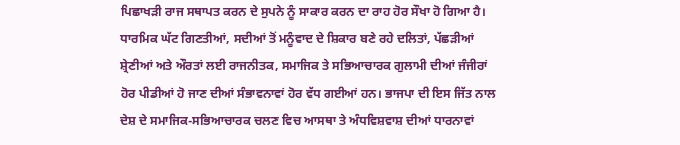ਪਿਛਾਖੜੀ ਰਾਜ ਸਥਾਪਤ ਕਰਨ ਦੇ ਸੁਪਨੇ ਨੂੰ ਸਾਕਾਰ ਕਰਨ ਦਾ ਰਾਹ ਹੋਰ ਸੌਖਾ ਹੋ ਗਿਆ ਹੈ। ਧਾਰਮਿਕ ਘੱਟ ਗਿਣਤੀਆਂ, ਸਦੀਆਂ ਤੋਂ ਮਨੂੰਵਾਦ ਦੇ ਸ਼ਿਕਾਰ ਬਣੇ ਰਹੇ ਦਲਿਤਾਂ, ਪੱਛੜੀਆਂ ਸ਼੍ਰੇਣੀਆਂ ਅਤੇ ਔਰਤਾਂ ਲਈ ਰਾਜਨੀਤਕ, ਸਮਾਜਿਕ ਤੇ ਸਭਿਆਚਾਰਕ ਗੁਲਾਮੀ ਦੀਆਂ ਜੰਜੀਰਾਂ ਹੋਰ ਪੀਡੀਆਂ ਹੋ ਜਾਣ ਦੀਆਂ ਸੰਭਾਵਨਾਵਾਂ ਹੋਰ ਵੱਧ ਗਈਆਂ ਹਨ। ਭਾਜਪਾ ਦੀ ਇਸ ਜਿੱਤ ਨਾਲ ਦੇਸ਼ ਦੇ ਸਮਾਜਿਕ-ਸਭਿਆਚਾਰਕ ਚਲਣ ਵਿਚ ਆਸਥਾ ਤੇ ਅੰਧਵਿਸ਼ਵਾਸ਼ ਦੀਆਂ ਧਾਰਨਾਵਾਂ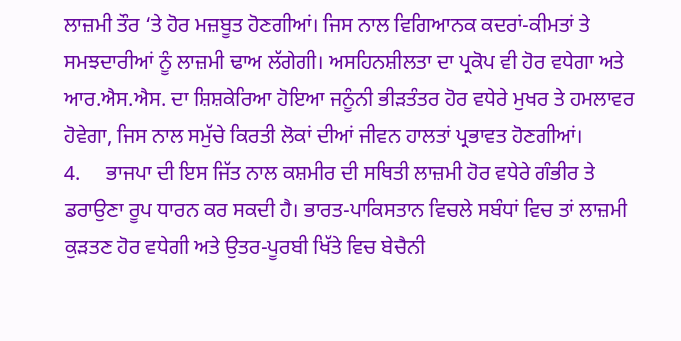ਲਾਜ਼ਮੀ ਤੌਰ ‘ਤੇ ਹੋਰ ਮਜ਼ਬੂਤ ਹੋਣਗੀਆਂ। ਜਿਸ ਨਾਲ ਵਿਗਿਆਨਕ ਕਦਰਾਂ-ਕੀਮਤਾਂ ਤੇ ਸਮਝਦਾਰੀਆਂ ਨੂੰ ਲਾਜ਼ਮੀ ਢਾਅ ਲੱਗੇਗੀ। ਅਸਹਿਨਸ਼ੀਲਤਾ ਦਾ ਪ੍ਰਕੋਪ ਵੀ ਹੋਰ ਵਧੇਗਾ ਅਤੇ ਆਰ.ਐਸ.ਐਸ. ਦਾ ਸ਼ਿਸ਼ਕੇਰਿਆ ਹੋਇਆ ਜਨੂੰਨੀ ਭੀੜਤੰਤਰ ਹੋਰ ਵਧੇਰੇ ਮੁਖਰ ਤੇ ਹਮਲਾਵਰ ਹੋਵੇਗਾ, ਜਿਸ ਨਾਲ ਸਮੁੱਚੇ ਕਿਰਤੀ ਲੋਕਾਂ ਦੀਆਂ ਜੀਵਨ ਹਾਲਤਾਂ ਪ੍ਰਭਾਵਤ ਹੋਣਗੀਆਂ।
4.     ਭਾਜਪਾ ਦੀ ਇਸ ਜਿੱਤ ਨਾਲ ਕਸ਼ਮੀਰ ਦੀ ਸਥਿਤੀ ਲਾਜ਼ਮੀ ਹੋਰ ਵਧੇਰੇ ਗੰਭੀਰ ਤੇ ਡਰਾਉਣਾ ਰੂਪ ਧਾਰਨ ਕਰ ਸਕਦੀ ਹੈ। ਭਾਰਤ-ਪਾਕਿਸਤਾਨ ਵਿਚਲੇ ਸਬੰਧਾਂ ਵਿਚ ਤਾਂ ਲਾਜ਼ਮੀ ਕੁੜਤਣ ਹੋਰ ਵਧੇਗੀ ਅਤੇ ਉਤਰ-ਪੂਰਬੀ ਖਿੱਤੇ ਵਿਚ ਬੇਚੈਨੀ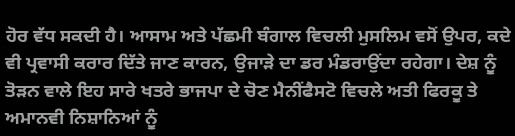ਹੋਰ ਵੱਧ ਸਕਦੀ ਹੈ। ਆਸਾਮ ਅਤੇ ਪੱਛਮੀ ਬੰਗਾਲ ਵਿਚਲੀ ਮੁਸਲਿਮ ਵਸੋਂ ਉਪਰ, ਕਦੇ ਵੀ ਪ੍ਰਵਾਸੀ ਕਰਾਰ ਦਿੱਤੇ ਜਾਣ ਕਾਰਨ, ਉਜਾੜੇ ਦਾ ਡਰ ਮੰਡਰਾਉਂਦਾ ਰਹੇਗਾ। ਦੇਸ਼ ਨੂੰ ਤੋੜਨ ਵਾਲੇ ਇਹ ਸਾਰੇ ਖਤਰੇ ਭਾਜਪਾ ਦੇ ਚੋਣ ਮੈਨੀਂਫੈਸਟੋ ਵਿਚਲੇ ਅਤੀ ਫਿਰਕੂ ਤੇ ਅਮਾਨਵੀ ਨਿਸ਼ਾਨਿਆਂ ਨੂੰ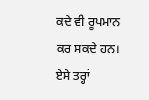ਕਦੇ ਵੀ ਰੂਪਮਾਨ ਕਰ ਸਕਦੇ ਹਨ। ਏਸੇ ਤਰ੍ਹਾਂ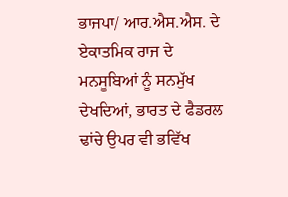ਭਾਜਪਾ/ ਆਰ.ਐਸ.ਐਸ. ਦੇ ਏਕਾਤਮਿਕ ਰਾਜ ਦੇ ਮਨਸੂਬਿਆਂ ਨੂੰ ਸਨਮੁੱਖ ਦੇਖਦਿਆਂ, ਭਾਰਤ ਦੇ ਫੈਡਰਲ ਢਾਂਚੇ ਉਪਰ ਵੀ ਭਵਿੱਖ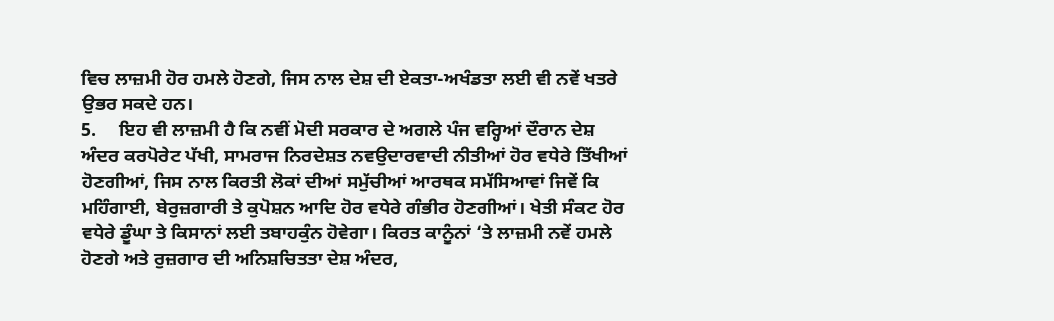ਵਿਚ ਲਾਜ਼ਮੀ ਹੋਰ ਹਮਲੇ ਹੋਣਗੇ, ਜਿਸ ਨਾਲ ਦੇਸ਼ ਦੀ ਏਕਤਾ-ਅਖੰਡਤਾ ਲਈ ਵੀ ਨਵੇਂ ਖਤਰੇ ਉਭਰ ਸਕਦੇ ਹਨ।
5.     ਇਹ ਵੀ ਲਾਜ਼ਮੀ ਹੈ ਕਿ ਨਵੀਂ ਮੋਦੀ ਸਰਕਾਰ ਦੇ ਅਗਲੇ ਪੰਜ ਵਰ੍ਹਿਆਂ ਦੌਰਾਨ ਦੇਸ਼ ਅੰਦਰ ਕਰਪੋਰੇਟ ਪੱਖੀ, ਸਾਮਰਾਜ ਨਿਰਦੇਸ਼ਤ ਨਵਉਦਾਰਵਾਦੀ ਨੀਤੀਆਂ ਹੋਰ ਵਧੇਰੇ ਤਿੱਖੀਆਂ ਹੋਣਗੀਆਂ, ਜਿਸ ਨਾਲ ਕਿਰਤੀ ਲੋਕਾਂ ਦੀਆਂ ਸਮੁੱਚੀਆਂ ਆਰਥਕ ਸਮੱਸਿਆਵਾਂ ਜਿਵੇਂ ਕਿ ਮਹਿੰਗਾਈ, ਬੇਰੁਜ਼ਗਾਰੀ ਤੇ ਕੁਪੋਸ਼ਨ ਆਦਿ ਹੋਰ ਵਧੇਰੇ ਗੰਭੀਰ ਹੋਣਗੀਆਂ। ਖੇਤੀ ਸੰਕਟ ਹੋਰ ਵਧੇਰੇ ਡੂੰਘਾ ਤੇ ਕਿਸਾਨਾਂ ਲਈ ਤਬਾਹਕੁੰਨ ਹੋਵੇਗਾ। ਕਿਰਤ ਕਾਨੂੰਨਾਂ ‘ਤੇ ਲਾਜ਼ਮੀ ਨਵੇਂ ਹਮਲੇ ਹੋਣਗੇ ਅਤੇ ਰੁਜ਼ਗਾਰ ਦੀ ਅਨਿਸ਼ਚਿਤਤਾ ਦੇਸ਼ ਅੰਦਰ,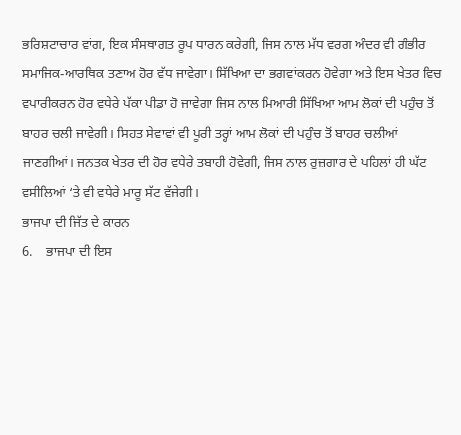ਭਰਿਸ਼ਟਾਚਾਰ ਵਾਂਗ, ਇਕ ਸੰਸਥਾਗਤ ਰੂਪ ਧਾਰਨ ਕਰੇਗੀ, ਜਿਸ ਨਾਲ ਮੱਧ ਵਰਗ ਅੰਦਰ ਵੀ ਗੰਭੀਰ ਸਮਾਜਿਕ-ਆਰਥਿਕ ਤਣਾਅ ਹੋਰ ਵੱਧ ਜਾਵੇਗਾ। ਸਿੱਖਿਆ ਦਾ ਭਗਵਾਂਕਰਨ ਹੋਵੇਗਾ ਅਤੇ ਇਸ ਖੇਤਰ ਵਿਚ ਵਪਾਰੀਕਰਨ ਹੋਰ ਵਧੇਰੇ ਪੱਕਾ ਪੀਡਾ ਹੋ ਜਾਵੇਗਾ ਜਿਸ ਨਾਲ ਮਿਆਰੀ ਸਿੱਖਿਆ ਆਮ ਲੋਕਾਂ ਦੀ ਪਹੁੰਚ ਤੋਂ ਬਾਹਰ ਚਲੀ ਜਾਵੇਗੀ। ਸਿਹਤ ਸੇਵਾਵਾਂ ਵੀ ਪੂਰੀ ਤਰ੍ਹਾਂ ਆਮ ਲੋਕਾਂ ਦੀ ਪਹੁੰਚ ਤੋਂ ਬਾਹਰ ਚਲੀਆਂ ਜਾਣਗੀਆਂ। ਜਨਤਕ ਖੇਤਰ ਦੀ ਹੋਰ ਵਧੇਰੇ ਤਬਾਹੀ ਹੋਵੇਗੀ, ਜਿਸ ਨਾਲ ਰੁਜ਼ਗਾਰ ਦੇ ਪਹਿਲਾਂ ਹੀ ਘੱਟ ਵਸੀਲਿਆਂ ‘ਤੇ ਵੀ ਵਧੇਰੇ ਮਾਰੂ ਸੱਟ ਵੱਜੇਗੀ।
ਭਾਜਪਾ ਦੀ ਜਿੱਤ ਦੇ ਕਾਰਨ
6.    ਭਾਜਪਾ ਦੀ ਇਸ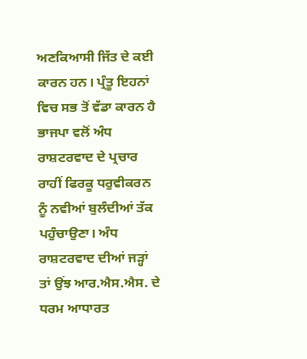ਅਣਕਿਆਸੀ ਜਿੱਤ ਦੇ ਕਈ ਕਾਰਨ ਹਨ। ਪ੍ਰੰਤੂ ਇਹਨਾਂ ਵਿਚ ਸਭ ਤੋਂ ਵੱਡਾ ਕਾਰਨ ਹੈ ਭਾਜਪਾ ਵਲੋਂ ਅੰਧ ਰਾਸ਼ਟਰਵਾਦ ਦੇ ਪ੍ਰਚਾਰ ਰਾਹੀਂ ਫਿਰਕੂ ਧਰੁਵੀਕਰਨ ਨੂੰ ਨਵੀਆਂ ਬੁਲੰਦੀਆਂ ਤੱਕ ਪਹੁੰਚਾਉਣਾ। ਅੰਧ ਰਾਸ਼ਟਰਵਾਦ ਦੀਆਂ ਜੜ੍ਹਾਂ ਤਾਂ ਉਂਝ ਆਰ.ਐਸ.ਐਸ. ਦੇ ਧਰਮ ਆਧਾਰਤ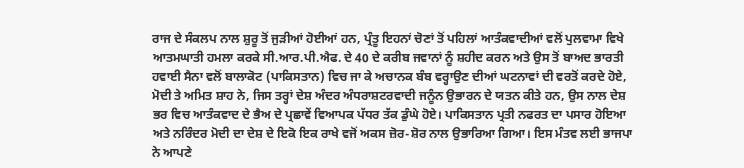ਰਾਜ ਦੇ ਸੰਕਲਪ ਨਾਲ ਸ਼ੁਰੂ ਤੋਂ ਜੁੜੀਆਂ ਹੋਈਆਂ ਹਨ, ਪ੍ਰੰਤੂ ਇਹਨਾਂ ਚੋਣਾਂ ਤੋਂ ਪਹਿਲਾਂ ਆਤੰਕਵਾਦੀਆਂ ਵਲੋਂ ਪੁਲਵਾਮਾ ਵਿਖੇ ਆਤਮਘਾਤੀ ਹਮਲਾ ਕਰਕੇ ਸੀ.ਆਰ.ਪੀ.ਐਫ. ਦੇ 40 ਦੇ ਕਰੀਬ ਜਵਾਨਾਂ ਨੂੰ ਸ਼ਹੀਦ ਕਰਨ ਅਤੇ ਉਸ ਤੋਂ ਬਾਅਦ ਭਾਰਤੀ ਹਵਾਈ ਸੈਨਾ ਵਲੋਂ ਬਾਲਾਕੋਟ (ਪਾਕਿਸਤਾਨ) ਵਿਚ ਜਾ ਕੇ ਅਚਾਨਕ ਬੰਬ ਵਰ੍ਹਾਉਣ ਦੀਆਂ ਘਟਨਾਵਾਂ ਦੀ ਵਰਤੋਂ ਕਰਦੇ ਹੋਏ, ਮੋਦੀ ਤੇ ਅਮਿਤ ਸ਼ਾਹ ਨੇ, ਜਿਸ ਤਰ੍ਹਾਂ ਦੇਸ਼ ਅੰਦਰ ਅੰਧਰਾਸ਼ਟਰਵਾਦੀ ਜਨੂੰਨ ਉਭਾਰਨ ਦੇ ਯਤਨ ਕੀਤੇ ਹਨ, ਉਸ ਨਾਲ ਦੇਸ਼ ਭਰ ਵਿਚ ਆਤੰਕਵਾਦ ਦੇ ਭੈਅ ਦੇ ਪ੍ਰਛਾਵੇਂ ਵਿਆਪਕ ਪੱਧਰ ਤੱਕ ਡੁੰਘੇ ਹੋਏ। ਪਾਕਿਸਤਾਨ ਪ੍ਰਤੀ ਨਫਰਤ ਦਾ ਪਸਾਰ ਹੋਇਆ ਅਤੇ ਨਰਿੰਦਰ ਮੋਦੀ ਦਾ ਦੇਸ਼ ਦੇ ਇਕੋ ਇਕ ਰਾਖੇ ਵਜੋਂ ਅਕਸ ਜ਼ੋਰ-ਸ਼ੋਰ ਨਾਲ ਉਭਾਰਿਆ ਗਿਆ। ਇਸ ਮੰਤਵ ਲਈ ਭਾਜਪਾ ਨੇ ਆਪਣੇ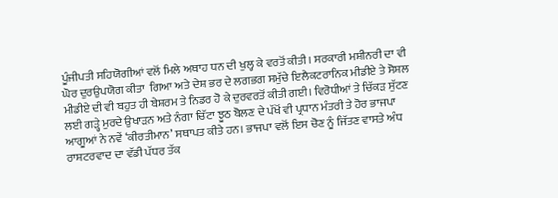ਪੂੰਜੀਪਤੀ ਸਹਿਯੋਗੀਆਂ ਵਲੋਂ ਮਿਲੇ ਅਥਾਹ ਧਨ ਦੀ ਖੁਲ੍ਹ ਕੇ ਵਰਤੋਂ ਕੀਤੀ। ਸਰਕਾਰੀ ਮਸ਼ੀਨਰੀ ਦਾ ਵੀ ਘੋਰ ਦੁਰਉਪਯੋਗ ਕੀਤਾ  ਗਿਆ ਅਤੇ ਦੇਸ਼ ਭਰ ਦੇ ਲਗਭਗ ਸਮੁੱਚੇ ਇਲੈਕਟਰਾਨਿਕ ਮੀਡੀਏ ਤੇ ਸੋਸ਼ਲ ਮੀਡੀਏ ਦੀ ਵੀ ਬਹੁਤ ਹੀ ਬੇਸ਼ਰਮ ਤੇ ਨਿਡਰ ਹੋ ਕੇ ਦੁਰਵਰਤੋਂ ਕੀਤੀ ਗਈ। ਵਿਰੋਧੀਆਂ ਤੇ ਚਿੱਕੜ ਸੁੱਟਣ ਲਈ ਗੜ੍ਹੇ ਮੁਰਦੇ ਉਖਾੜਨ ਅਤੇ ਨੰਗਾ ਚਿੱਟਾ ਝੂਠ ਬੋਲਣ ਦੇ ਪੱਖੋਂ ਵੀ ਪ੍ਰਧਾਨ ਮੰਤਰੀ ਤੇ ਹੋਰ ਭਾਜਪਾ ਆਗੂਆਂ ਨੇ ਨਵੇਂ ‘ਕੀਰਤੀਮਾਨ’ ਸਥਾਪਤ ਕੀਤੇ ਹਨ। ਭਾਜਪਾ ਵਲੋਂ ਇਸ ਚੋਣ ਨੂੰ ਜਿੱਤਣ ਵਾਸਤੇ ਅੰਧ ਰਾਸ਼ਟਰਵਾਦ ਦਾ ਵੱਡੀ ਪੱਧਰ ਤੱਕ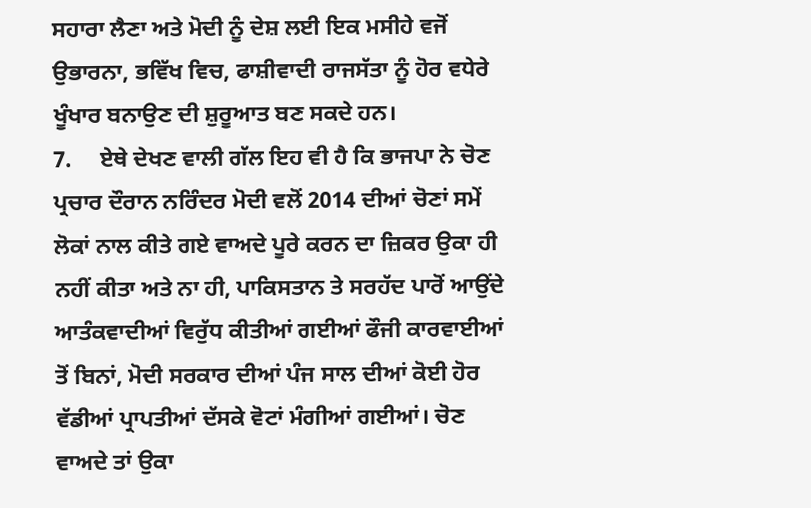ਸਹਾਰਾ ਲੈਣਾ ਅਤੇ ਮੋਦੀ ਨੂੰ ਦੇਸ਼ ਲਈ ਇਕ ਮਸੀਹੇ ਵਜੋਂ ਉਭਾਰਨਾ, ਭਵਿੱਖ ਵਿਚ, ਫਾਸ਼ੀਵਾਦੀ ਰਾਜਸੱਤਾ ਨੂੰ ਹੋਰ ਵਧੇਰੇ ਖੂੰਖਾਰ ਬਨਾਉਣ ਦੀ ਸ਼ੁਰੂਆਤ ਬਣ ਸਕਦੇ ਹਨ।
7.     ਏਥੇ ਦੇਖਣ ਵਾਲੀ ਗੱਲ ਇਹ ਵੀ ਹੈ ਕਿ ਭਾਜਪਾ ਨੇ ਚੋਣ ਪ੍ਰਚਾਰ ਦੌਰਾਨ ਨਰਿੰਦਰ ਮੋਦੀ ਵਲੋਂ 2014 ਦੀਆਂ ਚੋਣਾਂ ਸਮੇਂ ਲੋਕਾਂ ਨਾਲ ਕੀਤੇ ਗਏ ਵਾਅਦੇ ਪੂਰੇ ਕਰਨ ਦਾ ਜ਼ਿਕਰ ਉਕਾ ਹੀ ਨਹੀਂ ਕੀਤਾ ਅਤੇ ਨਾ ਹੀ, ਪਾਕਿਸਤਾਨ ਤੇ ਸਰਹੱਦ ਪਾਰੋਂ ਆਉਂਦੇ ਆਤੰਕਵਾਦੀਆਂ ਵਿਰੁੱਧ ਕੀਤੀਆਂ ਗਈਆਂ ਫੌਜੀ ਕਾਰਵਾਈਆਂ ਤੋਂ ਬਿਨਾਂ, ਮੋਦੀ ਸਰਕਾਰ ਦੀਆਂ ਪੰਜ ਸਾਲ ਦੀਆਂ ਕੋਈ ਹੋਰ ਵੱਡੀਆਂ ਪ੍ਰਾਪਤੀਆਂ ਦੱਸਕੇ ਵੋਟਾਂ ਮੰਗੀਆਂ ਗਈਆਂ। ਚੋਣ ਵਾਅਦੇ ਤਾਂ ਉਕਾ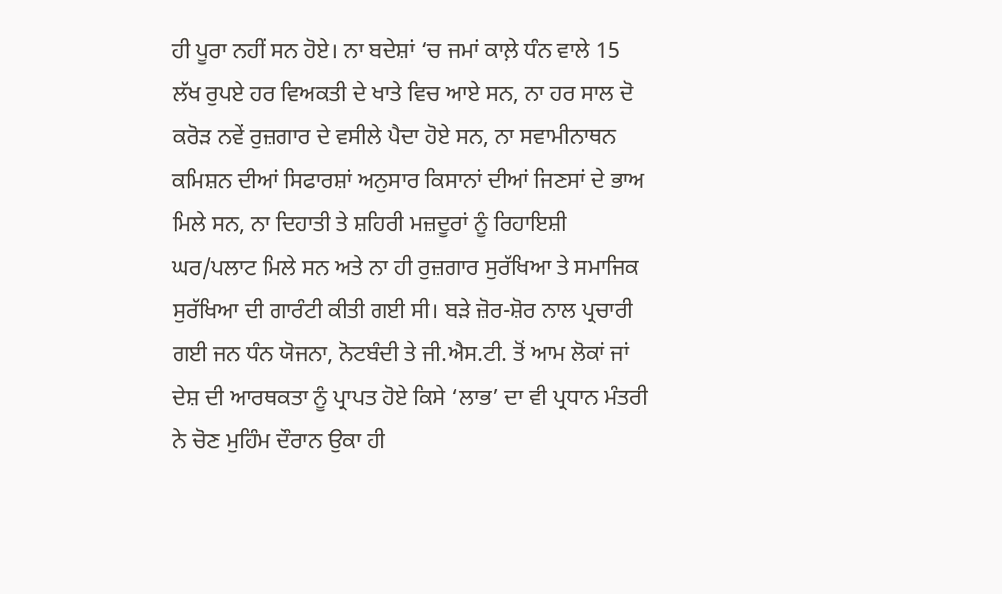ਹੀ ਪੂਰਾ ਨਹੀਂ ਸਨ ਹੋਏ। ਨਾ ਬਦੇਸ਼ਾਂ ‘ਚ ਜਮਾਂ ਕਾਲ਼ੇ ਧੰਨ ਵਾਲੇ 15 ਲੱਖ ਰੁਪਏ ਹਰ ਵਿਅਕਤੀ ਦੇ ਖਾਤੇ ਵਿਚ ਆਏ ਸਨ, ਨਾ ਹਰ ਸਾਲ ਦੋ ਕਰੋੜ ਨਵੇਂ ਰੁਜ਼ਗਾਰ ਦੇ ਵਸੀਲੇ ਪੈਦਾ ਹੋਏ ਸਨ, ਨਾ ਸਵਾਮੀਨਾਥਨ ਕਮਿਸ਼ਨ ਦੀਆਂ ਸਿਫਾਰਸ਼ਾਂ ਅਨੁਸਾਰ ਕਿਸਾਨਾਂ ਦੀਆਂ ਜਿਣਸਾਂ ਦੇ ਭਾਅ ਮਿਲੇ ਸਨ, ਨਾ ਦਿਹਾਤੀ ਤੇ ਸ਼ਹਿਰੀ ਮਜ਼ਦੂਰਾਂ ਨੂੰ ਰਿਹਾਇਸ਼ੀ ਘਰ/ਪਲਾਟ ਮਿਲੇ ਸਨ ਅਤੇ ਨਾ ਹੀ ਰੁਜ਼ਗਾਰ ਸੁਰੱਖਿਆ ਤੇ ਸਮਾਜਿਕ ਸੁਰੱਖਿਆ ਦੀ ਗਾਰੰਟੀ ਕੀਤੀ ਗਈ ਸੀ। ਬੜੇ ਜ਼ੋਰ-ਸ਼ੋਰ ਨਾਲ ਪ੍ਰਚਾਰੀ ਗਈ ਜਨ ਧੰਨ ਯੋਜਨਾ, ਨੋਟਬੰਦੀ ਤੇ ਜੀ.ਐਸ.ਟੀ. ਤੋਂ ਆਮ ਲੋਕਾਂ ਜਾਂ ਦੇਸ਼ ਦੀ ਆਰਥਕਤਾ ਨੂੰ ਪ੍ਰਾਪਤ ਹੋਏ ਕਿਸੇ ‘ਲਾਭ’ ਦਾ ਵੀ ਪ੍ਰਧਾਨ ਮੰਤਰੀ ਨੇ ਚੋਣ ਮੁਹਿੰਮ ਦੌਰਾਨ ਉਕਾ ਹੀ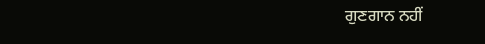ਗੁਣਗਾਨ ਨਹੀਂ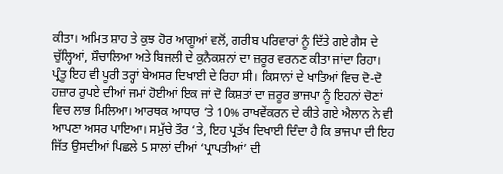ਕੀਤਾ। ਅਮਿਤ ਸ਼ਾਹ ਤੇ ਕੁਝ ਹੋਰ ਆਗੂਆਂ ਵਲੋਂ, ਗਰੀਬ ਪਰਿਵਾਰਾਂ ਨੂੰ ਦਿੱਤੇ ਗਏ ਗੈਸ ਦੇ ਚੁੱਲ੍ਹਿਆਂ, ਸ਼ੌਚਾਲਿਆ ਅਤੇ ਬਿਜਲੀ ਦੇ ਕੁਨੈਕਸ਼ਨਾਂ ਦਾ ਜ਼ਰੂਰ ਵਰਨਣ ਕੀਤਾ ਜਾਂਦਾ ਰਿਹਾ। ਪ੍ਰੰਤੂ ਇਹ ਵੀ ਪੂਰੀ ਤਰ੍ਹਾਂ ਬੇਅਸਰ ਦਿਖਾਈ ਦੇ ਰਿਹਾ ਸੀ। ਕਿਸਾਨਾਂ ਦੇ ਖਾਤਿਆਂ ਵਿਚ ਦੋ-ਦੋ ਹਜ਼ਾਰ ਰੁਪਏ ਦੀਆਂ ਜਮਾਂ ਹੋਈਆਂ ਇਕ ਜਾਂ ਦੋ ਕਿਸ਼ਤਾਂ ਦਾ ਜ਼ਰੂਰ ਭਾਜਪਾ ਨੂੰ ਇਹਨਾਂ ਚੋਣਾਂ ਵਿਚ ਲਾਭ ਮਿਲਿਆ। ਆਰਥਕ ਆਧਾਰ ‘ਤੇ 10% ਰਾਖਵੇਂਕਰਨ ਦੇ ਕੀਤੇ ਗਏ ਐਲਾਨ ਨੇ ਵੀ ਆਪਣਾ ਅਸਰ ਪਾਇਆ। ਸਮੁੱਚੇ ਤੌਰ ‘ਤੇ, ਇਹ ਪ੍ਰਤੱਖ ਦਿਖਾਈ ਦਿੰਦਾ ਹੈ ਕਿ ਭਾਜਪਾ ਦੀ ਇਹ ਜਿੱਤ ਉਸਦੀਆਂ ਪਿਛਲੇ 5 ਸਾਲਾਂ ਦੀਆਂ ‘ਪ੍ਰਾਪਤੀਆਂ’ ਦੀ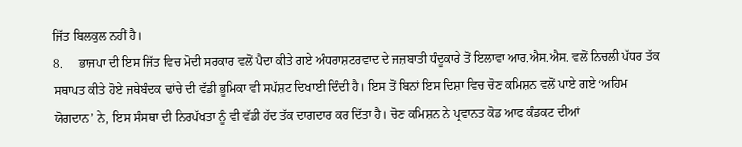ਜਿੱਤ ਬਿਲਕੁਲ ਨਹੀਂ ਹੈ।
8.     ਭਾਜਪਾ ਦੀ ਇਸ ਜਿੱਤ ਵਿਚ ਮੋਦੀ ਸਰਕਾਰ ਵਲੋਂ ਪੈਦਾ ਕੀਤੇ ਗਏ ਅੰਧਰਾਸ਼ਟਰਵਾਦ ਦੇ ਜਜ਼ਬਾਤੀ ਧੰਦੂਕਾਰੇ ਤੋਂ ਇਲਾਵਾ ਆਰ.ਐਸ.ਐਸ. ਵਲੋਂ ਨਿਚਲੀ ਪੱਧਰ ਤੱਕ ਸਥਾਪਤ ਕੀਤੇ ਹੋਏ ਜਥੇਬੰਦਕ ਢਾਂਚੇ ਦੀ ਵੱਡੀ ਭੂਮਿਕਾ ਵੀ ਸਪੱਸ਼ਟ ਦਿਖਾਈ ਦਿੰਦੀ ਹੈ। ਇਸ ਤੋਂ ਬਿਨਾਂ ਇਸ ਦਿਸ਼ਾ ਵਿਚ ਚੋਣ ਕਮਿਸ਼ਨ ਵਲੋਂ ਪਾਏ ਗਏ ‘ਅਹਿਮ ਯੋਗਦਾਨ’ ਨੇ, ਇਸ ਸੰਸਥਾ ਦੀ ਨਿਰਪੱਖਤਾ ਨੂੰ ਵੀ ਵੱਡੀ ਹੱਦ ਤੱਕ ਦਾਗਦਾਰ ਕਰ ਦਿੱਤਾ ਹੈ। ਚੋਣ ਕਮਿਸ਼ਨ ਨੇ ਪ੍ਰਵਾਨਤ ਕੋਡ ਆਫ ਕੰਡਕਟ ਦੀਆਂ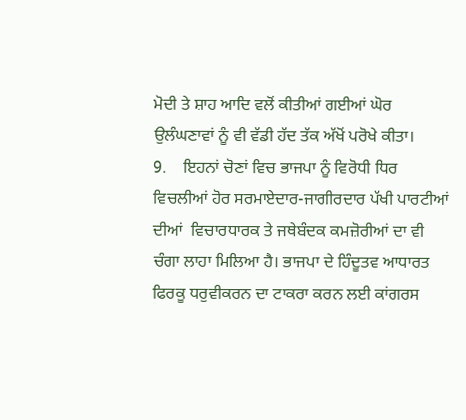ਮੋਦੀ ਤੇ ਸ਼ਾਹ ਆਦਿ ਵਲੋਂ ਕੀਤੀਆਂ ਗਈਆਂ ਘੋਰ ਉਲੰਘਣਾਵਾਂ ਨੂੰ ਵੀ ਵੱਡੀ ਹੱਦ ਤੱਕ ਅੱਖੋਂ ਪਰੋਖੇ ਕੀਤਾ।
9.    ਇਹਨਾਂ ਚੋਣਾਂ ਵਿਚ ਭਾਜਪਾ ਨੂੰ ਵਿਰੋਧੀ ਧਿਰ ਵਿਚਲੀਆਂ ਹੋਰ ਸਰਮਾਏਦਾਰ-ਜਾਗੀਰਦਾਰ ਪੱਖੀ ਪਾਰਟੀਆਂ ਦੀਆਂ  ਵਿਚਾਰਧਾਰਕ ਤੇ ਜਥੇਬੰਦਕ ਕਮਜ਼ੋਰੀਆਂ ਦਾ ਵੀ ਚੰਗਾ ਲਾਹਾ ਮਿਲਿਆ ਹੈ। ਭਾਜਪਾ ਦੇ ਹਿੰਦੂਤਵ ਆਧਾਰਤ ਫਿਰਕੂ ਧਰੁਵੀਕਰਨ ਦਾ ਟਾਕਰਾ ਕਰਨ ਲਈ ਕਾਂਗਰਸ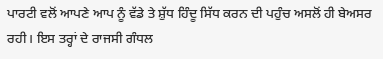ਪਾਰਟੀ ਵਲੋਂ ਆਪਣੇ ਆਪ ਨੂੰ ਵੱਡੇ ਤੇ ਸ਼ੁੱਧ ਹਿੰਦੂ ਸਿੱਧ ਕਰਨ ਦੀ ਪਹੁੰਚ ਅਸਲੋਂ ਹੀ ਬੇਅਸਰ ਰਹੀ। ਇਸ ਤਰ੍ਹਾਂ ਦੇ ਰਾਜਸੀ ਗੰਧਲ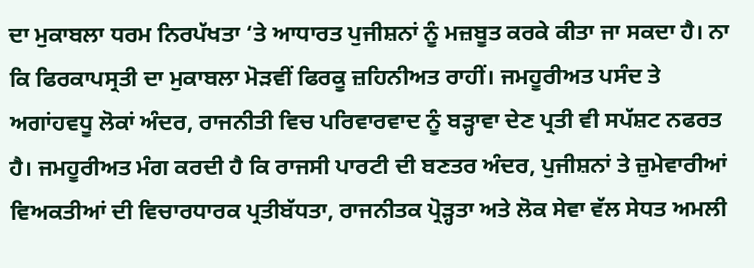ਦਾ ਮੁਕਾਬਲਾ ਧਰਮ ਨਿਰਪੱਖਤਾ ‘ਤੇ ਆਧਾਰਤ ਪੁਜੀਸ਼ਨਾਂ ਨੂੰ ਮਜ਼ਬੂਤ ਕਰਕੇ ਕੀਤਾ ਜਾ ਸਕਦਾ ਹੈ। ਨਾ ਕਿ ਫਿਰਕਾਪਸ੍ਰਤੀ ਦਾ ਮੁਕਾਬਲਾ ਮੋੜਵੀਂ ਫਿਰਕੂ ਜ਼ਹਿਨੀਅਤ ਰਾਹੀਂ। ਜਮਹੂਰੀਅਤ ਪਸੰਦ ਤੇ ਅਗਾਂਹਵਧੂ ਲੋਕਾਂ ਅੰਦਰ, ਰਾਜਨੀਤੀ ਵਿਚ ਪਰਿਵਾਰਵਾਦ ਨੂੰ ਬੜ੍ਹਾਵਾ ਦੇਣ ਪ੍ਰਤੀ ਵੀ ਸਪੱਸ਼ਟ ਨਫਰਤ ਹੈ। ਜਮਹੂਰੀਅਤ ਮੰਗ ਕਰਦੀ ਹੈ ਕਿ ਰਾਜਸੀ ਪਾਰਟੀ ਦੀ ਬਣਤਰ ਅੰਦਰ, ਪੁਜੀਸ਼ਨਾਂ ਤੇ ਜ਼ੁਮੇਵਾਰੀਆਂ ਵਿਅਕਤੀਆਂ ਦੀ ਵਿਚਾਰਧਾਰਕ ਪ੍ਰਤੀਬੱਧਤਾ, ਰਾਜਨੀਤਕ ਪ੍ਰੋੜ੍ਹਤਾ ਅਤੇ ਲੋਕ ਸੇਵਾ ਵੱਲ ਸੇਧਤ ਅਮਲੀ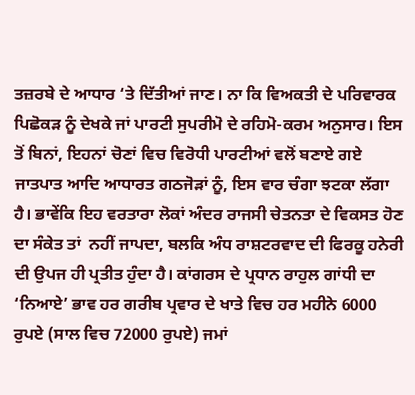ਤਜ਼ਰਬੇ ਦੇ ਆਧਾਰ ‘ਤੇ ਦਿੱਤੀਆਂ ਜਾਣ। ਨਾ ਕਿ ਵਿਅਕਤੀ ਦੇ ਪਰਿਵਾਰਕ ਪਿਛੋਕੜ ਨੂੰ ਦੇਖਕੇ ਜਾਂ ਪਾਰਟੀ ਸੁਪਰੀਮੋ ਦੇ ਰਹਿਮੋ-ਕਰਮ ਅਨੁਸਾਰ। ਇਸ ਤੋਂ ਬਿਨਾਂ, ਇਹਨਾਂ ਚੋਣਾਂ ਵਿਚ ਵਿਰੋਧੀ ਪਾਰਟੀਆਂ ਵਲੋਂ ਬਣਾਏ ਗਏ ਜਾਤਪਾਤ ਆਦਿ ਆਧਾਰਤ ਗਠਜੋੜਾਂ ਨੂੰ, ਇਸ ਵਾਰ ਚੰਗਾ ਝਟਕਾ ਲੱਗਾ ਹੈ। ਭਾਵੇਂਕਿ ਇਹ ਵਰਤਾਰਾ ਲੋਕਾਂ ਅੰਦਰ ਰਾਜਸੀ ਚੇਤਨਤਾ ਦੇ ਵਿਕਸਤ ਹੋਣ ਦਾ ਸੰਕੇਤ ਤਾਂ  ਨਹੀਂ ਜਾਪਦਾ, ਬਲਕਿ ਅੰਧ ਰਾਸ਼ਟਰਵਾਦ ਦੀ ਫਿਰਕੂ ਹਨੇਰੀ ਦੀ ਉਪਜ ਹੀ ਪ੍ਰਤੀਤ ਹੁੰਦਾ ਹੈ। ਕਾਂਗਰਸ ਦੇ ਪ੍ਰਧਾਨ ਰਾਹੁਲ ਗਾਂਧੀ ਦਾ ‘ਨਿਆਏ’ ਭਾਵ ਹਰ ਗਰੀਬ ਪ੍ਰਵਾਰ ਦੇ ਖਾਤੇ ਵਿਚ ਹਰ ਮਹੀਨੇ 6000 ਰੁਪਏ (ਸਾਲ ਵਿਚ 72000 ਰੁਪਏ) ਜਮਾਂ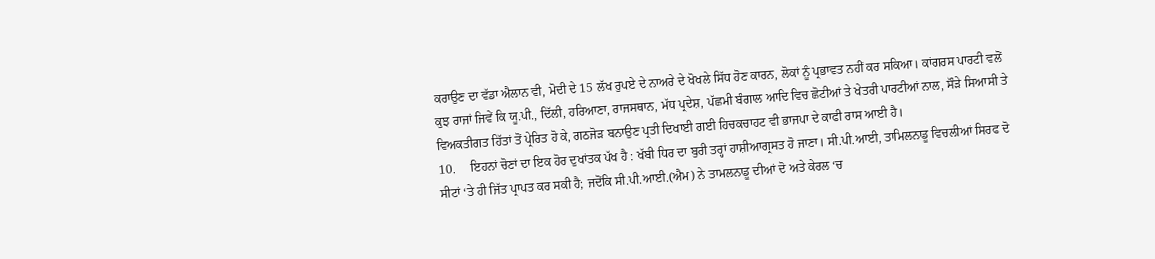ਕਰਾਉਣ ਦਾ ਵੱਡਾ ਐਲਾਨ ਵੀ, ਮੋਦੀ ਦੇ 15 ਲੱਖ ਰੁਪਏ ਦੇ ਨਾਅਰੇ ਦੇ ਖੋਖਲੇ ਸਿੱਧ ਹੋਣ ਕਾਰਨ, ਲੋਕਾਂ ਨੂੰ ਪ੍ਰਭਾਵਤ ਨਹੀਂ ਕਰ ਸਕਿਆ। ਕਾਂਗਰਸ ਪਾਰਟੀ ਵਲੋਂ ਕੁਝ ਰਾਜਾਂ ਜਿਵੇਂ ਕਿ ਯੂ.ਪੀ., ਦਿੱਲੀ, ਹਰਿਆਣਾ, ਰਾਜਸਥਾਨ, ਮੱਧ ਪ੍ਰਦੇਸ਼, ਪੱਛਮੀ ਬੰਗਾਲ ਆਦਿ ਵਿਚ ਛੋਟੀਆਂ ਤੇ ਖੇਤਰੀ ਪਾਰਟੀਆਂ ਨਾਲ, ਸੌੜੇ ਸਿਆਸੀ ਤੇ ਵਿਅਕਤੀਗਤ ਹਿੱਤਾਂ ਤੋਂ ਪ੍ਰੇਰਿਤ ਹੋ ਕੇ, ਗਠਜੋੜ ਬਨਾਉਣ ਪ੍ਰਤੀ ਦਿਖਾਈ ਗਈ ਹਿਚਕਚਾਹਟ ਵੀ ਭਾਜਪਾ ਦੇ ਕਾਫੀ ਰਾਸ ਆਈ ਹੈ।
10.     ਇਹਨਾਂ ਚੋਣਾਂ ਦਾ ਇਕ ਹੋਰ ਦੁਖਾਂਤਕ ਪੱਖ ਹੈ : ਖੱਬੀ ਧਿਰ ਦਾ ਬੁਰੀ ਤਰ੍ਹਾਂ ਹਾਸ਼ੀਆਗ੍ਰਸਤ ਹੋ ਜਾਣਾ। ਸੀ.ਪੀ.ਆਈ, ਤਾਮਿਲਨਾਡੂ ਵਿਚਲੀਆਂ ਸਿਰਫ ਦੋ ਸੀਟਾਂ ‘ਤੇ ਹੀ ਜਿੱਤ ਪ੍ਰਾਪਤ ਕਰ ਸਕੀ ਹੈ; ਜਦੋਂਕਿ ਸੀ.ਪੀ.ਆਈ.(ਐਮ) ਨੇ ਤਾਮਲਨਾਡੂ ਦੀਆਂ ਦੋ ਅਤੇ ਕੇਰਲ ‘ਚ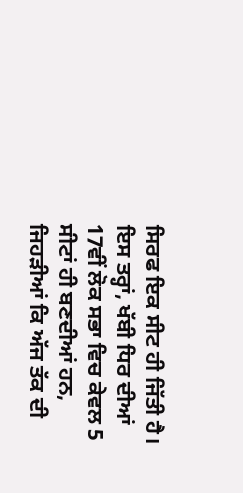ਸਿਰਫ ਇਕ ਸੀਟ ਹੀ ਜਿੱਤੀ ਹੈ। ਇਸ ਤਰ੍ਹਾਂ, ਖੱਬੀ ਧਿਰ ਦੀਆਂ 17ਵੀਂ ਲੋਕ ਸਭਾ ਵਿਚ ਕੇਵਲ 5 ਸੀਟਾਂ ਹੀ ਬਣਦੀਆਂ ਹਨ, ਜਿਹੜੀਆਂ ਕਿ ਅੱਜ ਤੱਕ ਦੀ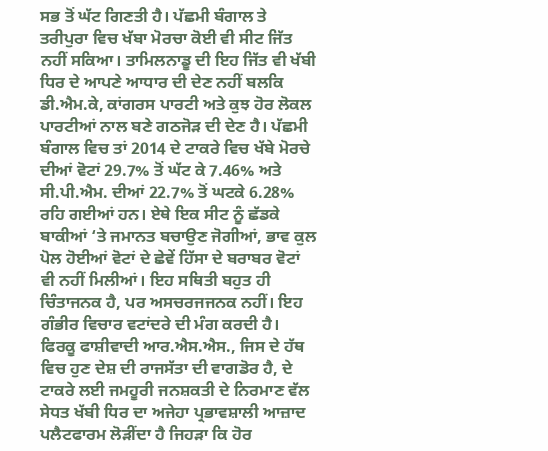ਸਭ ਤੋਂ ਘੱਟ ਗਿਣਤੀ ਹੈ। ਪੱਛਮੀ ਬੰਗਾਲ ਤੇ ਤਰੀਪੁਰਾ ਵਿਚ ਖੱਬਾ ਮੋਰਚਾ ਕੋਈ ਵੀ ਸੀਟ ਜਿੱਤ ਨਹੀਂ ਸਕਿਆ। ਤਾਮਿਲਨਾਡੂ ਦੀ ਇਹ ਜਿੱਤ ਵੀ ਖੱਬੀ ਧਿਰ ਦੇ ਆਪਣੇ ਆਧਾਰ ਦੀ ਦੇਣ ਨਹੀਂ ਬਲਕਿ ਡੀ.ਐਮ.ਕੇ, ਕਾਂਗਰਸ ਪਾਰਟੀ ਅਤੇ ਕੁਝ ਹੋਰ ਲੋਕਲ ਪਾਰਟੀਆਂ ਨਾਲ ਬਣੇ ਗਠਜੋੜ ਦੀ ਦੇਣ ਹੈ। ਪੱਛਮੀ ਬੰਗਾਲ ਵਿਚ ਤਾਂ 2014 ਦੇ ਟਾਕਰੇ ਵਿਚ ਖੱਬੇ ਮੋਰਚੇ ਦੀਆਂ ਵੋਟਾਂ 29.7% ਤੋਂ ਘੱਟ ਕੇ 7.46% ਅਤੇ ਸੀ.ਪੀ.ਐਮ. ਦੀਆਂ 22.7% ਤੋਂ ਘਟਕੇ 6.28% ਰਹਿ ਗਈਆਂ ਹਨ। ਏਥੇ ਇਕ ਸੀਟ ਨੂੰ ਛੱਡਕੇ ਬਾਕੀਆਂ ‘ਤੇ ਜਮਾਨਤ ਬਚਾਉਣ ਜੋਗੀਆਂ, ਭਾਵ ਕੁਲ ਪੋਲ ਹੋਈਆਂ ਵੋਟਾਂ ਦੇ ਛੇਵੇਂ ਹਿੱਸਾ ਦੇ ਬਰਾਬਰ ਵੋਟਾਂ ਵੀ ਨਹੀਂ ਮਿਲੀਆਂ। ਇਹ ਸਥਿਤੀ ਬਹੁਤ ਹੀ ਚਿੰਤਾਜਨਕ ਹੈ, ਪਰ ਅਸਚਰਜਜਨਕ ਨਹੀਂ। ਇਹ ਗੰਭੀਰ ਵਿਚਾਰ ਵਟਾਂਦਰੇ ਦੀ ਮੰਗ ਕਰਦੀ ਹੈ। ਫਿਰਕੂ ਫਾਸ਼ੀਵਾਦੀ ਆਰ.ਐਸ.ਐਸ., ਜਿਸ ਦੇ ਹੱਥ ਵਿਚ ਹੁਣ ਦੇਸ਼ ਦੀ ਰਾਜਸੱਤਾ ਦੀ ਵਾਗਡੋਰ ਹੈ, ਦੇ ਟਾਕਰੇ ਲਈ ਜਮਹੂਰੀ ਜਨਸ਼ਕਤੀ ਦੇ ਨਿਰਮਾਣ ਵੱਲ ਸੇਧਤ ਖੱਬੀ ਧਿਰ ਦਾ ਅਜੇਹਾ ਪ੍ਰਭਾਵਸ਼ਾਲੀ ਆਜ਼ਾਦ ਪਲੈਟਫਾਰਮ ਲੋੜੀਂਦਾ ਹੈ ਜਿਹੜਾ ਕਿ ਹੋਰ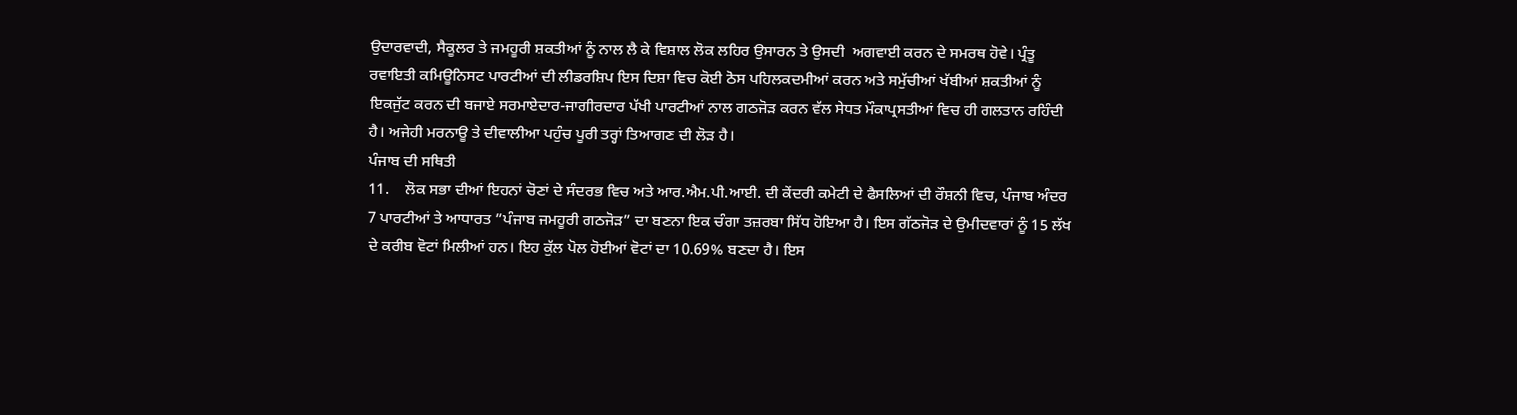ਉਦਾਰਵਾਦੀ, ਸੈਕੂਲਰ ਤੇ ਜਮਹੂਰੀ ਸ਼ਕਤੀਆਂ ਨੂੰ ਨਾਲ ਲੈ ਕੇ ਵਿਸ਼ਾਲ ਲੋਕ ਲਹਿਰ ਉਸਾਰਨ ਤੇ ਉਸਦੀ  ਅਗਵਾਈ ਕਰਨ ਦੇ ਸਮਰਥ ਹੋਵੇ। ਪ੍ਰੰਤੂ ਰਵਾਇਤੀ ਕਮਿਊਨਿਸਟ ਪਾਰਟੀਆਂ ਦੀ ਲੀਡਰਸ਼ਿਪ ਇਸ ਦਿਸ਼ਾ ਵਿਚ ਕੋਈ ਠੋਸ ਪਹਿਲਕਦਮੀਆਂ ਕਰਨ ਅਤੇ ਸਮੁੱਚੀਆਂ ਖੱਬੀਆਂ ਸ਼ਕਤੀਆਂ ਨੂੰ ਇਕਜੁੱਟ ਕਰਨ ਦੀ ਬਜਾਏ ਸਰਮਾਏਦਾਰ-ਜਾਗੀਰਦਾਰ ਪੱਖੀ ਪਾਰਟੀਆਂ ਨਾਲ ਗਠਜੋੜ ਕਰਨ ਵੱਲ ਸੇਧਤ ਮੌਕਾਪ੍ਰਸਤੀਆਂ ਵਿਚ ਹੀ ਗਲਤਾਨ ਰਹਿੰਦੀ ਹੈ। ਅਜੇਹੀ ਮਰਨਾਊ ਤੇ ਦੀਵਾਲੀਆ ਪਹੁੰਚ ਪੂਰੀ ਤਰ੍ਹਾਂ ਤਿਆਗਣ ਦੀ ਲੋੜ ਹੈ।
ਪੰਜਾਬ ਦੀ ਸਥਿਤੀ
11.    ਲੋਕ ਸਭਾ ਦੀਆਂ ਇਹਨਾਂ ਚੋਣਾਂ ਦੇ ਸੰਦਰਭ ਵਿਚ ਅਤੇ ਆਰ.ਐਮ.ਪੀ.ਆਈ. ਦੀ ਕੇਂਦਰੀ ਕਮੇਟੀ ਦੇ ਫੈਸਲਿਆਂ ਦੀ ਰੌਸ਼ਨੀ ਵਿਚ, ਪੰਜਾਬ ਅੰਦਰ 7 ਪਾਰਟੀਆਂ ਤੇ ਆਧਾਰਤ ”ਪੰਜਾਬ ਜਮਹੂਰੀ ਗਠਜੋੜ” ਦਾ ਬਣਨਾ ਇਕ ਚੰਗਾ ਤਜ਼ਰਬਾ ਸਿੱਧ ਹੋਇਆ ਹੈ। ਇਸ ਗੱਠਜੋੜ ਦੇ ਉਮੀਦਵਾਰਾਂ ਨੂੰ 15 ਲੱਖ ਦੇ ਕਰੀਬ ਵੋਟਾਂ ਮਿਲੀਆਂ ਹਨ। ਇਹ ਕੁੱਲ ਪੋਲ ਹੋਈਆਂ ਵੋਟਾਂ ਦਾ 10.69% ਬਣਦਾ ਹੈ। ਇਸ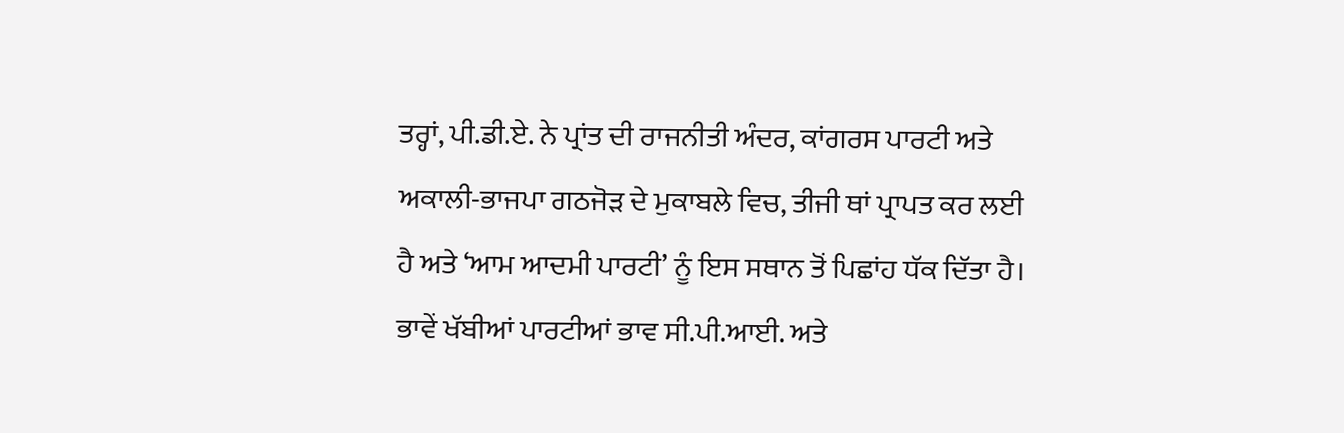ਤਰ੍ਹਾਂ, ਪੀ.ਡੀ.ਏ. ਨੇ ਪ੍ਰਾਂਤ ਦੀ ਰਾਜਨੀਤੀ ਅੰਦਰ, ਕਾਂਗਰਸ ਪਾਰਟੀ ਅਤੇ ਅਕਾਲੀ-ਭਾਜਪਾ ਗਠਜੋੜ ਦੇ ਮੁਕਾਬਲੇ ਵਿਚ, ਤੀਜੀ ਥਾਂ ਪ੍ਰਾਪਤ ਕਰ ਲਈ ਹੈ ਅਤੇ ‘ਆਮ ਆਦਮੀ ਪਾਰਟੀ’ ਨੂੰ ਇਸ ਸਥਾਨ ਤੋਂ ਪਿਛਾਂਹ ਧੱਕ ਦਿੱਤਾ ਹੈ। ਭਾਵੇਂ ਖੱਬੀਆਂ ਪਾਰਟੀਆਂ ਭਾਵ ਸੀ.ਪੀ.ਆਈ. ਅਤੇ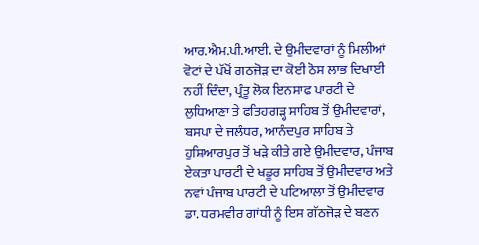ਆਰ.ਐਮ.ਪੀ.ਆਈ. ਦੇ ਉਮੀਦਵਾਰਾਂ ਨੂੰ ਮਿਲੀਆਂ ਵੋਟਾਂ ਦੇ ਪੱਖੋਂ ਗਠਜੋੜ ਦਾ ਕੋਈ ਠੋਸ ਲਾਭ ਦਿਖਾਈ ਨਹੀਂ ਦਿੰਦਾ, ਪ੍ਰੰਤੂ ਲੋਕ ਇਨਸਾਫ ਪਾਰਟੀ ਦੇ ਲੁਧਿਆਣਾ ਤੇ ਫਤਿਹਗੜ੍ਹ ਸਾਹਿਬ ਤੋਂ ਉਮੀਦਵਾਰਾਂ, ਬਸਪਾ ਦੇ ਜਲੰਧਰ, ਆਨੰਦਪੁਰ ਸਾਹਿਬ ਤੇ ਹੁਸ਼ਿਆਰਪੁਰ ਤੋਂ ਖੜੇ ਕੀਤੇ ਗਏ ਉਮੀਦਵਾਰ, ਪੰਜਾਬ ਏਕਤਾ ਪਾਰਟੀ ਦੇ ਖਡੂਰ ਸਾਹਿਬ ਤੋਂ ਉਮੀਦਵਾਰ ਅਤੇ ਨਵਾਂ ਪੰਜਾਬ ਪਾਰਟੀ ਦੇ ਪਟਿਆਲਾ ਤੋਂ ਉਮੀਦਵਾਰ ਡਾ. ਧਰਮਵੀਰ ਗਾਂਧੀ ਨੂੰ ਇਸ ਗੱਠਜੋੜ ਦੇ ਬਣਨ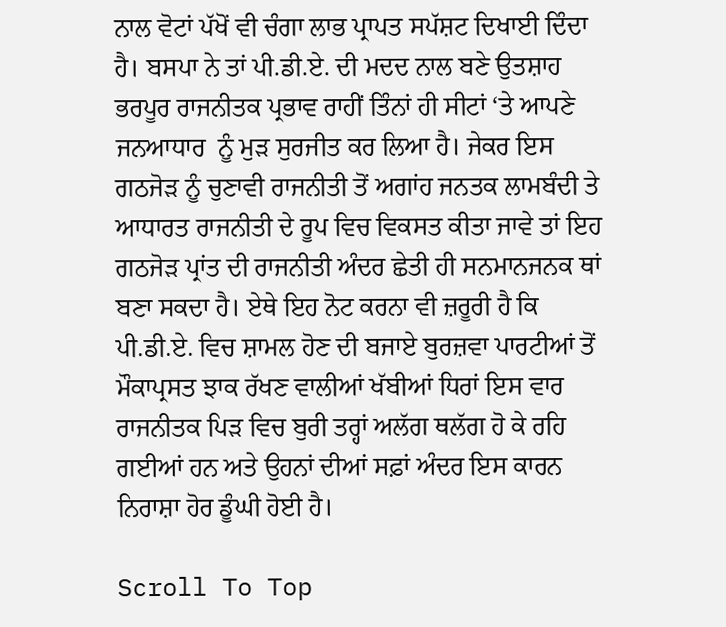ਨਾਲ ਵੋਟਾਂ ਪੱਖੋਂ ਵੀ ਚੰਗਾ ਲਾਭ ਪ੍ਰਾਪਤ ਸਪੱਸ਼ਟ ਦਿਖਾਈ ਦਿੰਦਾ ਹੈ। ਬਸਪਾ ਨੇ ਤਾਂ ਪੀ.ਡੀ.ਏ. ਦੀ ਮਦਦ ਨਾਲ ਬਣੇ ਉਤਸ਼ਾਹ ਭਰਪੂਰ ਰਾਜਨੀਤਕ ਪ੍ਰਭਾਵ ਰਾਹੀਂ ਤਿੰਨਾਂ ਹੀ ਸੀਟਾਂ ‘ਤੇ ਆਪਣੇ ਜਨਆਧਾਰ  ਨੂੰ ਮੁੜ ਸੁਰਜੀਤ ਕਰ ਲਿਆ ਹੈ। ਜੇਕਰ ਇਸ ਗਠਜੋੜ ਨੂੰ ਚੁਣਾਵੀ ਰਾਜਨੀਤੀ ਤੋਂ ਅਗਾਂਹ ਜਨਤਕ ਲਾਮਬੰਦੀ ਤੇ ਆਧਾਰਤ ਰਾਜਨੀਤੀ ਦੇ ਰੂਪ ਵਿਚ ਵਿਕਸਤ ਕੀਤਾ ਜਾਵੇ ਤਾਂ ਇਹ ਗਠਜੋੜ ਪ੍ਰਾਂਤ ਦੀ ਰਾਜਨੀਤੀ ਅੰਦਰ ਛੇਤੀ ਹੀ ਸਨਮਾਨਜਨਕ ਥਾਂ ਬਣਾ ਸਕਦਾ ਹੈ। ਏਥੇ ਇਹ ਨੋਟ ਕਰਨਾ ਵੀ ਜ਼ਰੂਰੀ ਹੈ ਕਿ ਪੀ.ਡੀ.ਏ. ਵਿਚ ਸ਼ਾਮਲ ਹੋਣ ਦੀ ਬਜਾਏ ਬੁਰਜ਼ਵਾ ਪਾਰਟੀਆਂ ਤੋਂ ਮੌਕਾਪ੍ਰਸਤ ਝਾਕ ਰੱਖਣ ਵਾਲੀਆਂ ਖੱਬੀਆਂ ਧਿਰਾਂ ਇਸ ਵਾਰ ਰਾਜਨੀਤਕ ਪਿੜ ਵਿਚ ਬੁਰੀ ਤਰ੍ਹਾਂ ਅਲੱਗ ਥਲੱਗ ਹੋ ਕੇ ਰਹਿ ਗਈਆਂ ਹਨ ਅਤੇ ਉਹਨਾਂ ਦੀਆਂ ਸਫ਼ਾਂ ਅੰਦਰ ਇਸ ਕਾਰਨ ਨਿਰਾਸ਼ਾ ਹੋਰ ਡੂੰਘੀ ਹੋਈ ਹੈ।

Scroll To Top